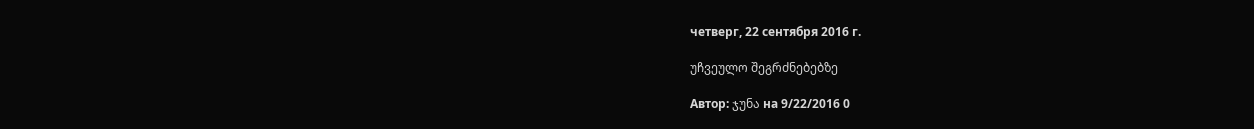четверг, 22 сентября 2016 г.

უჩვეულო შეგრძნებებზე

Автор: ჯუნა на 9/22/2016 0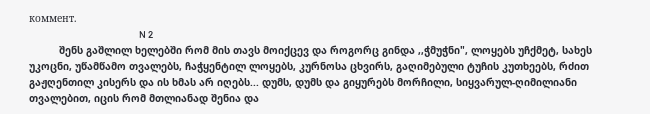коммент.
                                                       N 2
          შენს გაშლილ ხელებში რომ მის თავს მოიქცევ და როგორც გინდა ,,ჭმუჭნი", ლოყებს უჩქმეტ, სახეს უკოცნი, უწამწამო თვალებს, ჩაჭყენტილ ლოყებს, კურნოსა ცხვირს, გაღიმებული ტუჩის კუთხეებს, რძით გაჟღენთილ კისერს და ის ხმას არ იღებს... დუმს, დუმს და გიყურებს მორჩილი, სიყვარულ-ღიმილიანი თვალებით, იცის რომ მთლიანად შენია და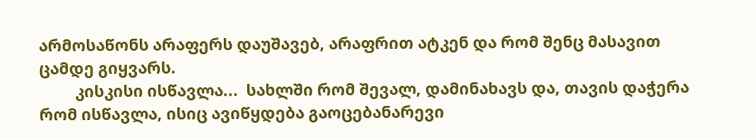არმოსაწონს არაფერს დაუშავებ, არაფრით ატკენ და რომ შენც მასავით ცამდე გიყვარს.
         კისკისი ისწავლა...  სახლში რომ შევალ, დამინახავს და, თავის დაჭერა რომ ისწავლა, ისიც ავიწყდება გაოცებანარევი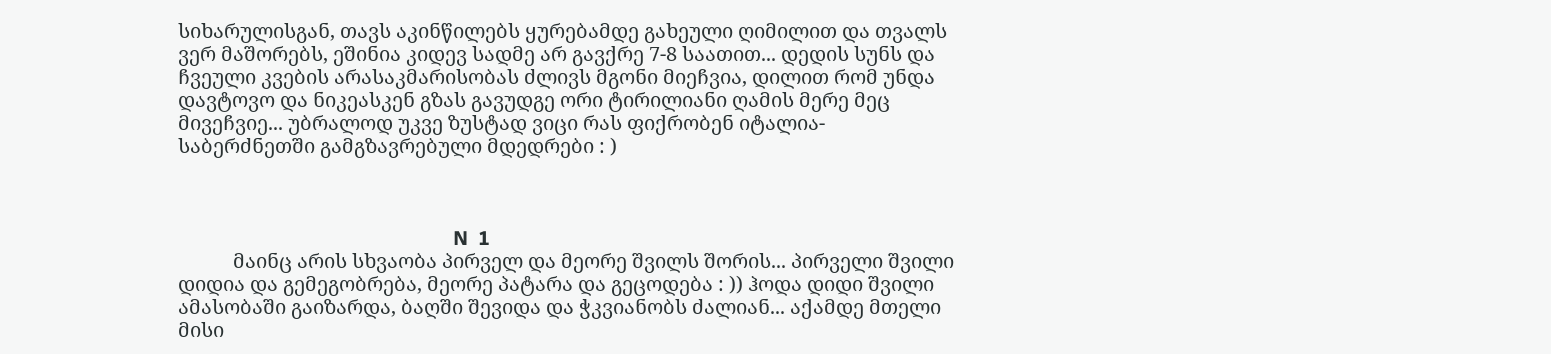სიხარულისგან, თავს აკინწილებს ყურებამდე გახეული ღიმილით და თვალს ვერ მაშორებს, ეშინია კიდევ სადმე არ გავქრე 7-8 საათით... დედის სუნს და ჩვეული კვების არასაკმარისობას ძლივს მგონი მიეჩვია, დილით რომ უნდა დავტოვო და ნიკეასკენ გზას გავუდგე ორი ტირილიანი ღამის მერე მეც მივეჩვიე... უბრალოდ უკვე ზუსტად ვიცი რას ფიქრობენ იტალია-საბერძნეთში გამგზავრებული მდედრები : )



                                                       N  1
           მაინც არის სხვაობა პირველ და მეორე შვილს შორის... პირველი შვილი დიდია და გემეგობრება, მეორე პატარა და გეცოდება : )) ჰოდა დიდი შვილი ამასობაში გაიზარდა, ბაღში შევიდა და ჭკვიანობს ძალიან... აქამდე მთელი მისი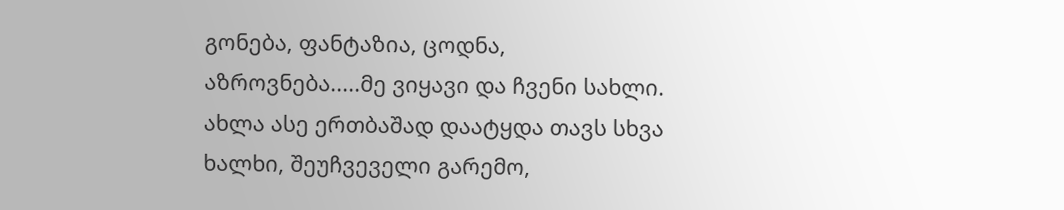გონება, ფანტაზია, ცოდნა, აზროვნება.....მე ვიყავი და ჩვენი სახლი. ახლა ასე ერთბაშად დაატყდა თავს სხვა ხალხი, შეუჩვეველი გარემო,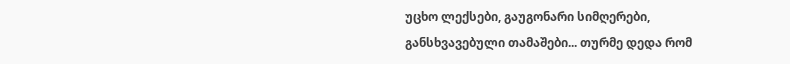უცხო ლექსები, გაუგონარი სიმღერები, განსხვავებული თამაშები... თურმე დედა რომ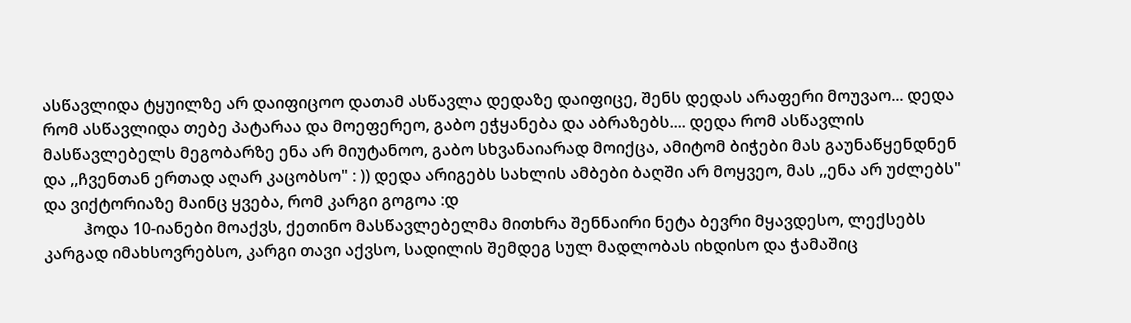ასწავლიდა ტყუილზე არ დაიფიცოო დათამ ასწავლა დედაზე დაიფიცე, შენს დედას არაფერი მოუვაო... დედა რომ ასწავლიდა თებე პატარაა და მოეფერეო, გაბო ეჭყანება და აბრაზებს.... დედა რომ ასწავლის მასწავლებელს მეგობარზე ენა არ მიუტანოო, გაბო სხვანაიარად მოიქცა, ამიტომ ბიჭები მას გაუნაწყენდნენ და ,,ჩვენთან ერთად აღარ კაცობსო" : )) დედა არიგებს სახლის ამბები ბაღში არ მოყვეო, მას ,,ენა არ უძლებს" და ვიქტორიაზე მაინც ყვება, რომ კარგი გოგოა :დ
          ჰოდა 10-იანები მოაქვს, ქეთინო მასწავლებელმა მითხრა შენნაირი ნეტა ბევრი მყავდესო, ლექსებს კარგად იმახსოვრებსო, კარგი თავი აქვსო, სადილის შემდეგ სულ მადლობას იხდისო და ჭამაშიც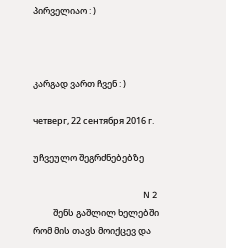პირველიაო : )



კარგად ვართ ჩვენ : )

четверг, 22 сентября 2016 г.

უჩვეულო შეგრძნებებზე

                                                       N 2
          შენს გაშლილ ხელებში რომ მის თავს მოიქცევ და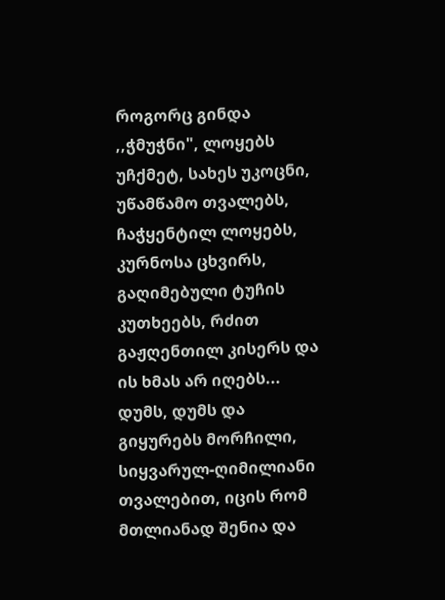როგორც გინდა ,,ჭმუჭნი", ლოყებს უჩქმეტ, სახეს უკოცნი, უწამწამო თვალებს, ჩაჭყენტილ ლოყებს, კურნოსა ცხვირს, გაღიმებული ტუჩის კუთხეებს, რძით გაჟღენთილ კისერს და ის ხმას არ იღებს... დუმს, დუმს და გიყურებს მორჩილი, სიყვარულ-ღიმილიანი თვალებით, იცის რომ მთლიანად შენია და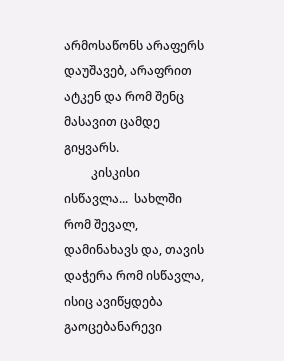არმოსაწონს არაფერს დაუშავებ, არაფრით ატკენ და რომ შენც მასავით ცამდე გიყვარს.
         კისკისი ისწავლა...  სახლში რომ შევალ, დამინახავს და, თავის დაჭერა რომ ისწავლა, ისიც ავიწყდება გაოცებანარევი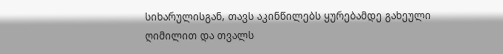სიხარულისგან, თავს აკინწილებს ყურებამდე გახეული ღიმილით და თვალს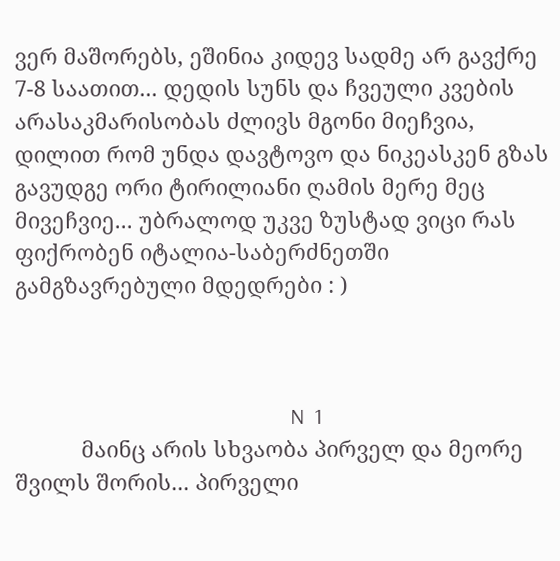ვერ მაშორებს, ეშინია კიდევ სადმე არ გავქრე 7-8 საათით... დედის სუნს და ჩვეული კვების არასაკმარისობას ძლივს მგონი მიეჩვია, დილით რომ უნდა დავტოვო და ნიკეასკენ გზას გავუდგე ორი ტირილიანი ღამის მერე მეც მივეჩვიე... უბრალოდ უკვე ზუსტად ვიცი რას ფიქრობენ იტალია-საბერძნეთში გამგზავრებული მდედრები : )



                                                       N  1
           მაინც არის სხვაობა პირველ და მეორე შვილს შორის... პირველი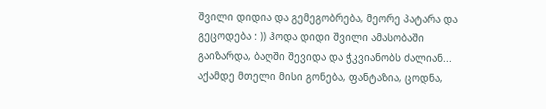შვილი დიდია და გემეგობრება, მეორე პატარა და გეცოდება : )) ჰოდა დიდი შვილი ამასობაში გაიზარდა, ბაღში შევიდა და ჭკვიანობს ძალიან... აქამდე მთელი მისი გონება, ფანტაზია, ცოდნა,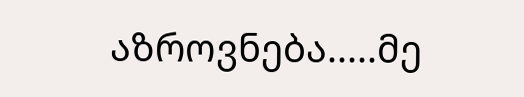აზროვნება.....მე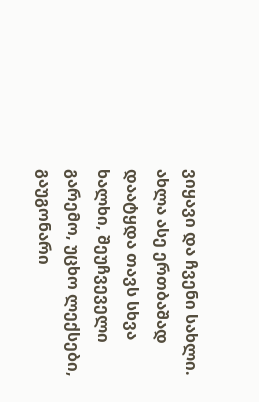ვიყავი და ჩვენი სახლი. ახლა ასე ერთბაშად დაატყდა თავს სხვა ხალხი, შეუჩვეველი გარემო, უცხო ლექსები, გაუგონარი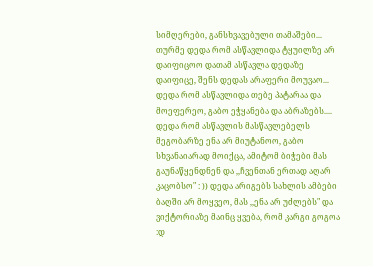სიმღერები, განსხვავებული თამაშები... თურმე დედა რომ ასწავლიდა ტყუილზე არ დაიფიცოო დათამ ასწავლა დედაზე დაიფიცე, შენს დედას არაფერი მოუვაო... დედა რომ ასწავლიდა თებე პატარაა და მოეფერეო, გაბო ეჭყანება და აბრაზებს.... დედა რომ ასწავლის მასწავლებელს მეგობარზე ენა არ მიუტანოო, გაბო სხვანაიარად მოიქცა, ამიტომ ბიჭები მას გაუნაწყენდნენ და ,,ჩვენთან ერთად აღარ კაცობსო" : )) დედა არიგებს სახლის ამბები ბაღში არ მოყვეო, მას ,,ენა არ უძლებს" და ვიქტორიაზე მაინც ყვება, რომ კარგი გოგოა :დ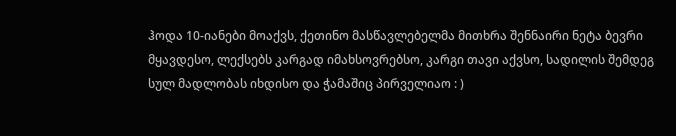ჰოდა 10-იანები მოაქვს, ქეთინო მასწავლებელმა მითხრა შენნაირი ნეტა ბევრი მყავდესო, ლექსებს კარგად იმახსოვრებსო, კარგი თავი აქვსო, სადილის შემდეგ სულ მადლობას იხდისო და ჭამაშიც პირველიაო : )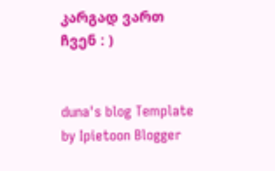კარგად ვართ ჩვენ : )


duna's blog Template by Ipietoon Blogger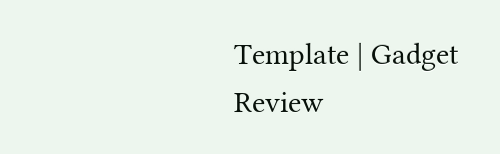Template | Gadget Review